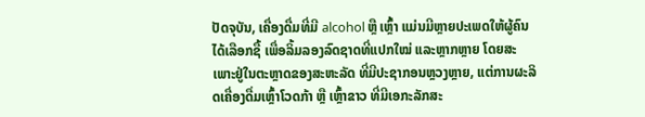ປັດຈຸບັນ, ເຄື່ອງດື່ມທີ່ມີ alcohol ຫຼື ເຫຼົ້າ ແມ່ນມີຫຼາຍປະເພດໃຫ້ຜູ້ຄົນໄດ້ເລືອກຊື້ ເພື່ອລິ້ມລອງລົດຊາດທີ່ແປກໃໝ່ ແລະຫຼາກຫຼາຍ ໂດຍສະເພາະຢູ່ໃນຕະຫຼາດຂອງສະຫະລັດ ທີ່ມີປະຊາກອນຫຼວງຫຼາຍ, ແຕ່ການຜະລິດເຄື່ອງດື່ມເຫຼົ້າໂວດກ້າ ຫຼື ເຫຼົ້າຂາວ ທີ່ມີເອກະລັກສະ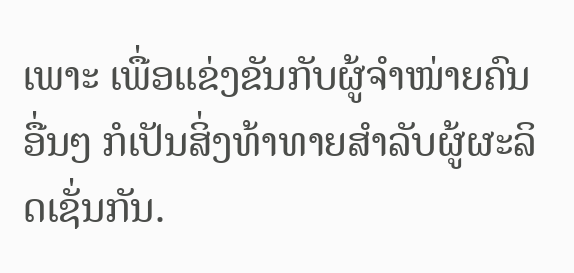ເພາະ ເພື່ອແຂ່ງຂັນກັບຜູ້ຈໍາໜ່າຍຄົນອື່ນໆ ກໍເປັນສິ່ງທ້າທາຍສໍາລັບຜູ້ຜະລິດເຊັ່ນກັນ.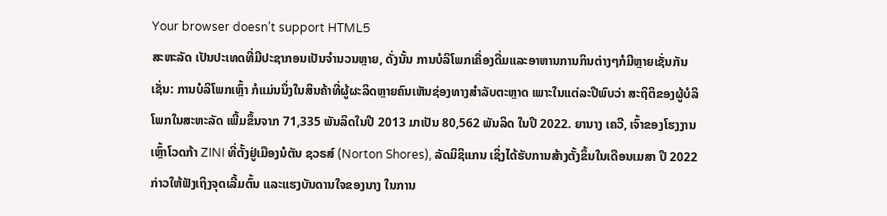Your browser doesn’t support HTML5
ສະຫະລັດ ເປັນປະເທດທີ່ມີປະຊາກອນເປັນຈໍານວນຫຼາຍ, ດັ່ງນັ້ນ ການບໍລິໂພກເຄື່ອງດື່ມແລະອາຫານການກິນຕ່າງໆກໍມີຫຼາຍເຊັ່ນກັນ ເຊັ່ນ: ການບໍລິໂພກເຫຼົ້າ ກໍແມ່ນນຶ່ງໃນສິນຄ້າທີ່ຜູ້ຜະລິດຫຼາຍຄົນເຫັນຊ່ອງທາງສໍາລັບຕະຫຼາດ ເພາະໃນແຕ່ລະປີພົບວ່າ ສະຖິຕິຂອງຜູ້ບໍລິໂພກໃນສະຫະລັດ ເພີ້ມຂຶ້ນຈາກ 71,335 ພັນລິດໃນປີ 2013 ມາເປັນ 80,562 ພັນລິດ ໃນປີ 2022. ຍານາງ ເຄວີ, ເຈົ້າຂອງໂຮງງານເຫຼົ້າໂວດກ້າ ZINI ທີ່ຕັ້ງຢູ່ເມືອງນໍຕັນ ຊວຣສ໌ (Norton Shores), ລັດມິຊິແກນ ເຊິ່ງໄດ້ຮັບການສ້າງຕັ້ງຂຶ້ນໃນເດືອນເມສາ ປີ 2022 ກ່າວໃຫ້ຟັງເຖິງຈຸດເລີ້ມຕົ້ນ ແລະແຮງບັນດານໃຈຂອງນາງ ໃນການ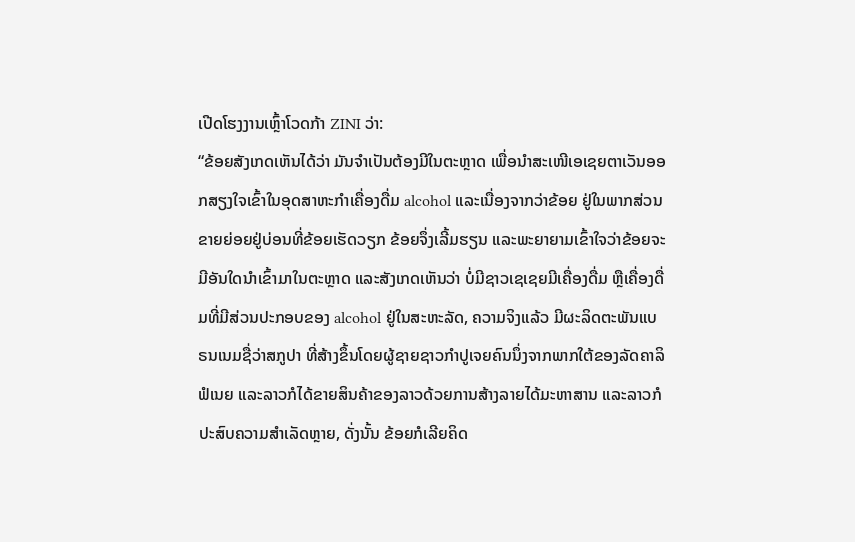ເປີດໂຮງງານເຫຼົ້າໂວດກ້າ ZINI ວ່າ:
“ຂ້ອຍສັງເກດເຫັນໄດ້ວ່າ ມັນຈໍາເປັນຕ້ອງມີໃນຕະຫຼາດ ເພື່ອນໍາສະເໜີເອເຊຍຕາເວັນອອກສຽງໃຈເຂົ້າໃນອຸດສາຫະກໍາເຄື່ອງດື່ມ alcohol ແລະເນື່ອງຈາກວ່າຂ້ອຍ ຢູ່ໃນພາກສ່ວນຂາຍຍ່ອຍຢູ່ບ່ອນທີ່ຂ້ອຍເຮັດວຽກ ຂ້ອຍຈຶ່ງເລີ້ມຮຽນ ແລະພະຍາຍາມເຂົ້າໃຈວ່າຂ້ອຍຈະມີອັນໃດນໍາເຂົ້າມາໃນຕະຫຼາດ ແລະສັງເກດເຫັນວ່າ ບໍ່ມີຊາວເຊເຊຍມີເຄື່ອງດື່ມ ຫຼືເຄື່ອງດື່ມທີ່ມີສ່ວນປະກອບຂອງ alcohol ຢູ່ໃນສະຫະລັດ, ຄວາມຈິງແລ້ວ ມີຜະລິດຕະພັນແບຣນເນມຊື່ວ່າສກູປາ ທີ່ສ້າງຂຶ້ນໂດຍຜູ້ຊາຍຊາວກໍາປູເຈຍຄົນນຶ່ງຈາກພາກໃຕ້ຂອງລັດຄາລິຟໍເນຍ ແລະລາວກໍໄດ້ຂາຍສິນຄ້າຂອງລາວດ້ວຍການສ້າງລາຍໄດ້ມະຫາສານ ແລະລາວກໍປະສົບຄວາມສໍາເລັດຫຼາຍ, ດັ່ງນັ້ນ ຂ້ອຍກໍເລີຍຄິດ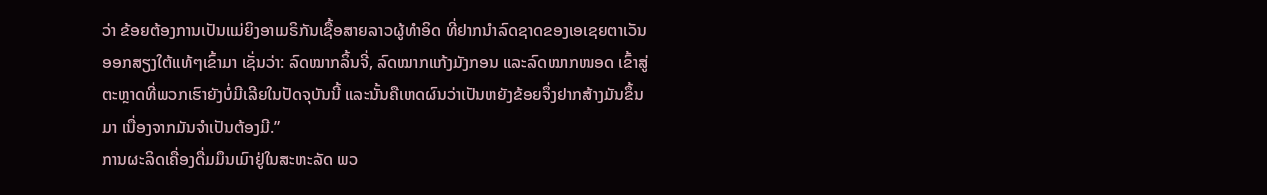ວ່າ ຂ້ອຍຕ້ອງການເປັນແມ່ຍິງອາເມຣິກັນເຊື້ອສາຍລາວຜູ້ທໍາອິດ ທີ່ຢາກນໍາລົດຊາດຂອງເອເຊຍຕາເວັນອອກສຽງໃຕ້ແທ້ໆເຂົ້າມາ ເຊັ່ນວ່າ: ລົດໝາກລິ້ນຈີ່, ລົດໝາກແກ້ງມັງກອນ ແລະລົດໝາກໜອດ ເຂົ້າສູ່ຕະຫຼາດທີ່ພວກເຮົາຍັງບໍ່ມີເລີຍໃນປັດຈຸບັນນີ້ ແລະນັ້ນຄືເຫດຜົນວ່າເປັນຫຍັງຂ້ອຍຈຶ່ງຢາກສ້າງມັນຂຶ້ນມາ ເນື່ອງຈາກມັນຈໍາເປັນຕ້ອງມີ.”
ການຜະລິດເຄື່ອງດື່ມມຶນເມົາຢູ່ໃນສະຫະລັດ ພວ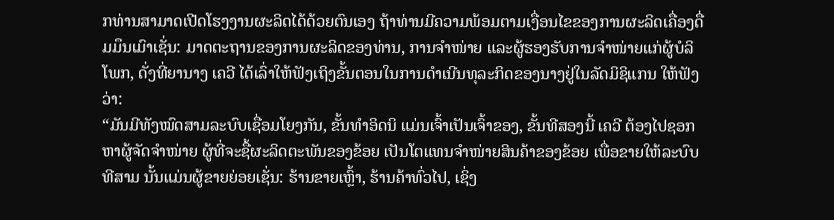ກທ່ານສາມາດເປີດໂຮງງານຜະລິດໄດ້ດ້ວຍຕົນເອງ ຖ້າທ່ານມີຄວາມພ້ອມຕາມເງື່ອນໄຂຂອງການຜະລິດເຄື່ອງດື່ມມຶນເມົາເຊັ່ນ: ມາດຕະຖານຂອງການຜະລິດຂອງທ່ານ, ການຈໍາໜ່າຍ ແລະຜູ້ຮອງຮັບການຈໍາໜ່າຍແກ່ຜູ້ບໍລິໂພກ, ດັ່ງທີ່ຍານາງ ເຄວີ ໄດ້ເລົ່າໃຫ້ຟັງເຖິງຂັ້ນຕອນໃນການດໍາເນີນທຸລະກິດຂອງນາງຢູ່ໃນລັດມິຊິແກນ ໃຫ້ຟັງວ່າ:
“ມັນມີທັງໝົດສາມລະບົບເຊື່ອມໂຍງກັນ, ຂັ້ນທໍາອິດນິ ແມ່ນເຈົ້າເປັນເຈົ້າຂອງ, ຂັ້ນທີສອງນີ້ ເຄວີ ຕ້ອງໄປຊອກຫາຜູ້ຈັດຈໍາໜ່າຍ ຜູ້ທີ່ຈະຊື້ຜະລິດຕະພັນຂອງຂ້ອຍ ເປັນໂຕແທນຈໍາໜ່າຍສິນຄ້າຂອງຂ້ອຍ ເພື່ອຂາຍໃຫ້ລະບົບທີສາມ ນັ້ນແມ່ນຜູ້ຂາຍຍ່ອຍເຊັ່ນ: ຮ້ານຂາຍເຫຼົ້າ, ຮ້ານຄ້າທົ່ວໄປ, ເຊິ່ງ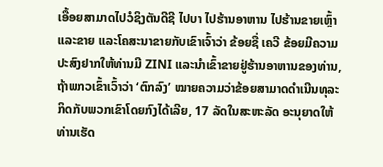ເອື້ອຍສາມາດໄປວໍຊິງຕັນດີຊີ ໄປບາ ໄປຮ້ານອາຫານ ໄປຮ້ານຂາຍເຫຼົ້າ ແລະຂາຍ ແລະໂຄສະນາຂາຍກັບເຂົາເຈົ້າວ່າ ຂ້ອຍຊື່ ເຄວີ ຂ້ອຍມີຄວາມປະສົງຢາກໃຫ້ທ່ານມີ ZINI ແລະນໍາເຂົ້າຂາຍຢູ່ຮ້ານອາຫານຂອງທ່ານ, ຖ້າພກວເຂົ້າເວົ້າວ່າ ‘ຕົກລົງ’ ໝາຍຄວາມວ່າຂ້ອຍສາມາດດໍາເນີນທຸລະກິດກັບພວກເຂົາໂດຍກົງໄດ້ເລີຍ, 17 ລັດໃນສະຫະລັດ ອະນຸຍາດໃຫ້ທ່ານເຮັດ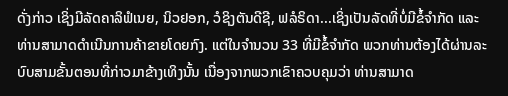ດັ່ງກ່າວ ເຊິ່ງມີລັດຄາລິຟໍເນຍ, ນິວຢອກ, ວໍຊິງຕັນດີຊີ, ຟລໍຣິດາ...ເຊິ່ງເປັນລັດທີ່ບໍ່ມີຂໍ້ຈໍາກັດ ແລະທ່ານສາມາດດໍາເນີນການຄ້າຂາຍໂດຍກົງ. ແຕ່ໃນຈໍານວນ 33 ທີ່ມີຂໍ້ຈໍາກັດ ພວກທ່ານຕ້ອງໄດ້ຜ່ານລະບົບສາມຂັ້ນຕອນທີ່ກ່າວມາຂ້າງເທິງນັ້ນ ເນື່ອງຈາກພວກເຂົາຄວບຄຸມວ່າ ທ່ານສາມາດ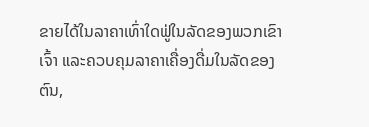ຂາຍໄດ້ໃນລາຄາເທົ່າໃດຟູ່ໃນລັດຂອງພວກເຂົາເຈົ້າ ແລະຄວບຄຸມລາຄາເຄື່ອງດື່ມໃນລັດຂອງຕົນ,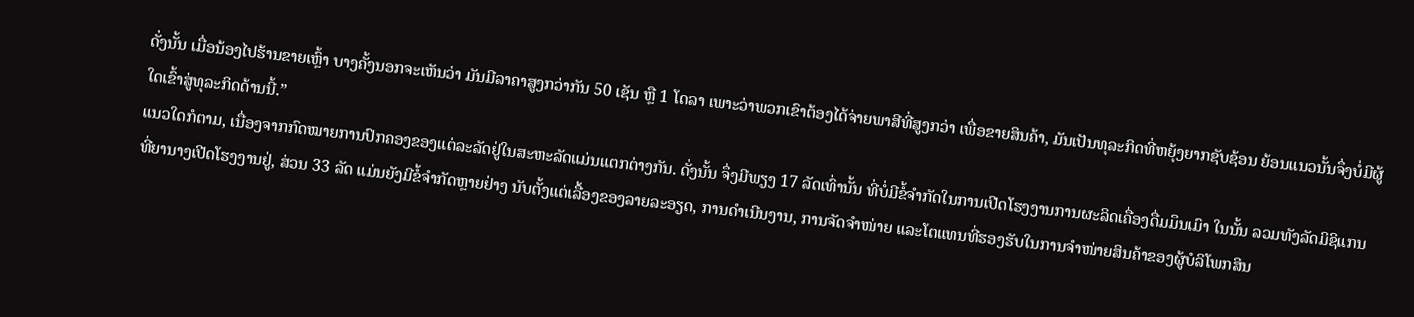ດັ່ງນັ້ນ ເມື່ອນ້ອງໄປຮ້ານຂາຍເຫຼົ້າ ບາງຄັ້ງນອກຈະເຫັນວ່າ ມັນມີລາຄາສູງກວ່າກັນ 50 ເຊັນ ຫຼື 1 ໂດລາ ເພາະວ່າພວກເຂົາຕ້ອງໄດ້ຈ່າຍພາສີທີ່ສູງກວ່າ ເພື່ອຂາຍສິນຄ້າ, ມັນເປັນທຸລະກິດທີ່ຫຍຸ້ງຍາກຊັບຊ້ອນ ຍ້ອນແນວນັ້ນຈຶ່ງບໍ່ມີຜູ້ໃດເຂົ້າສູ່ທຸລະກິດດ້ານນີ້.”
ແນວໃດກໍຕາມ, ເນື່ອງຈາກກົດໝາຍການປົກຄອງຂອງແຕ່ລະລັດຢູ່ໃນສະຫະລັດແມ່ນແຕກຕ່າງກັນ. ດັ່ງນັ້ນ ຈຶ່ງມີພຽງ 17 ລັດເທົ່ານັ້ນ ທີ່ບໍ່ມີຂໍ້ຈໍາກັດໃນການເປີດໂຮງງານການຜະລິດເຄື່ອງດື່ມມຶນເມົາ ໃນນັ້ນ ລວມທັງລັດມິຊິແກນ ທີ່ຍານາງເປີດໂຮງງານຢູ່, ສ່ວນ 33 ລັດ ແມ່ນຍັງມີຂໍ້ຈໍາກັດຫຼາຍຢ່າງ ນັບຕັ້ງແຕ່ເລື້ອງຂອງລາຍລະອຽດ, ການດໍາເນີນງານ, ການຈັດຈໍາໜ່າຍ ແລະໂຕແທນທີ່ຮອງຮັບໃນການຈໍາໜ່າຍສິນຄ້າຂອງຜູ້ບໍລິໂພກສິນ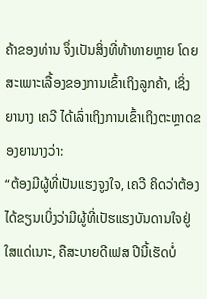ຄ້າຂອງທ່ານ ຈຶ່ງເປັນສິ່ງທີ່ທ້າທາຍຫຼາຍ ໂດຍສະເພາະເລື້ອງຂອງການເຂົ້າເຖິງລູກຄ້າ, ເຊິ່ງຍານາງ ເຄວີ ໄດ້ເລົ່າເຖິງການເຂົ້າເຖິງຕະຫຼາດຂອງຍານາງວ່າ:
“ຕ້ອງມີຜູ້ທີ່ເປັນແຮງຈູງໃຈ, ເຄວີ ຄິດວ່າຕ້ອງໄດ້ຂຽນເບິ່ງວ່າມີຜູ້ທີ່ເປັຮແຮງບັນດານໃຈຢູ່ໃສແດ່ເນາະ, ຄືສະບາຍດີເຟສ ປີນີ້ເຮັດບໍ່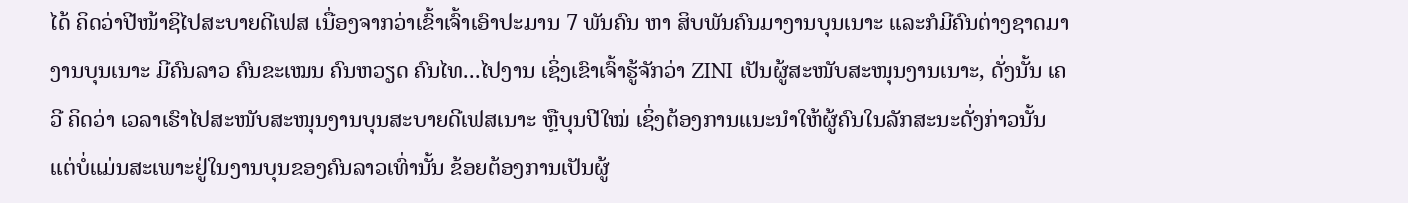ໄດ້ ຄິດວ່າປີໜ້າຊິໄປສະບາຍດີເຟສ ເນື່ອງຈາກວ່າເຂົ້າເຈົ້າເອົາປະມານ 7 ພັນຄົນ ຫາ ສິບພັນຄົນມາງານບຸນເນາະ ແລະກໍມີຄົນຕ່າງຊາດມາງານບຸນເນາະ ມີຄົນລາວ ຄົນຂະເໝນ ຄົນຫວຽດ ຄົນໄທ...ໄປງານ ເຊິ່ງເຂົາເຈົ້າຮູ້ຈັກວ່າ ZINI ເປັນຜູ້ສະໜັບສະໜຸນງານເນາະ, ດັ່ງນັ້ນ ເຄວີ ຄິດວ່າ ເວລາເຮົາໄປສະໜັບສະໜຸນງານບຸນສະບາຍດີເຟສເນາະ ຫຼືບຸນປີໃໝ່ ເຊິ່ງຕ້ອງການແນະນໍາໃຫ້ຜູ້ຄົນໃນລັກສະນະດັ່ງກ່າວນັ້ນ ແຕ່ບໍ່ແມ່ນສະເພາະຢູ່ໃນງານບຸນຂອງຄົນລາວເທົ່ານັ້ນ ຂ້ອຍຕ້ອງການເປັນຜູ້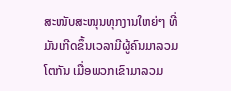ສະໜັບສະໜຸນທຸກງານໃຫຍ່ໆ ທີ່ມັນເກີດຂຶ້ນເວລາມີຜູ້ຄົນມາລວມໂຕກັນ ເມື່ອພວກເຂົາມາລວມ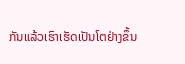ກັນແລ້ວເຮົາເຮັດເປັນໂຕຢ່າງຂຶ້ນ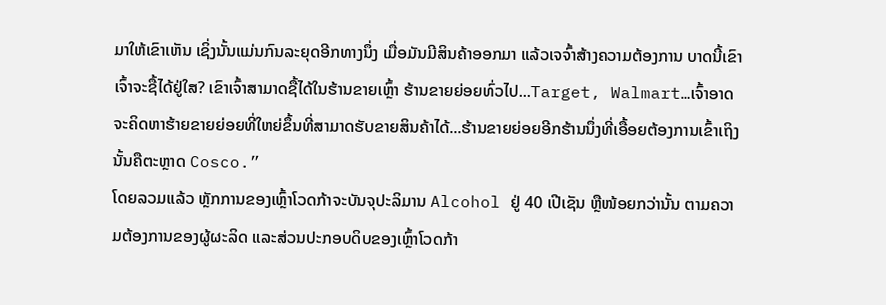ມາໃຫ້ເຂົາເຫັນ ເຊິ່ງນັ້ນແມ່ນກົນລະຍຸດອີກທາງນຶ່ງ ເມື່ອມັນມີສິນຄ້າອອກມາ ແລ້ວເຈຈົ້າສ້າງຄວາມຕ້ອງການ ບາດນີ້ເຂົາເຈົ້າຈະຊື້ໄດ້ຢູ່ໃສ? ເຂົາເຈົ້າສາມາດຊື້ໄດ້ໃນຮ້ານຂາຍເຫຼົ້າ ຮ້ານຂາຍຍ່ອຍທົ່ວໄປ...Target, Walmart…ເຈົ້າອາດຈະຄິດຫາຮ້າຍຂາຍຍ່ອຍທີ່ໃຫຍ່ຂຶ້ນທີ່ສາມາດຮັບຂາຍສິນຄ້າໄດ້...ຮ້ານຂາຍຍ່ອຍອີກຮ້ານນຶ່ງທີ່ເອື້ອຍຕ້ອງການເຂົ້າເຖິງ ນັ້ນຄືຕະຫຼາດ Cosco.”
ໂດຍລວມແລ້ວ ຫຼັກການຂອງເຫຼົ້າໂວດກ້າຈະບັນຈຸປະລິມານ Alcohol ຢູ່ 40 ເປີເຊັນ ຫຼືໜ້ອຍກວ່ານັ້ນ ຕາມຄວາມຕ້ອງການຂອງຜູ້ຜະລິດ ແລະສ່ວນປະກອບດິບຂອງເຫຼົ້າໂວດກ້າ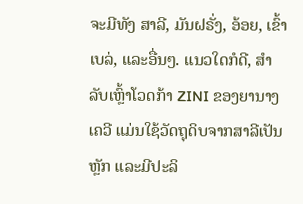ຈະມີທັງ ສາລີ, ມັນຝຣັ່ງ, ອ້ອຍ, ເຂົ້າເບລ່, ແລະອື່ນໆ. ແນວໃດກໍດີ, ສໍາລັບເຫຼົ້າໂວດກ້າ ZINI ຂອງຍານາງ ເຄວີ ແມ່ນໃຊ້ວັດຖຸດິບຈາກສາລີເປັນຫຼັກ ແລະມີປະລິ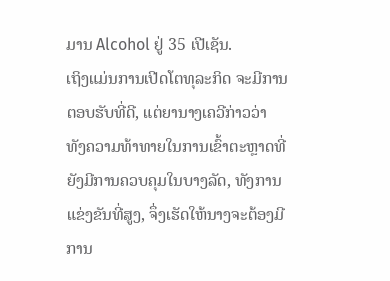ມານ Alcohol ຢູ່ 35 ເປີເຊັນ.
ເຖິງແມ່ນການເປີດໂຕທຸລະກິດ ຈະມີການຕອບຮັບທີ່ດີ, ແຕ່ຍານາງເຄວີກ່າວວ່າ ທັງຄວາມທ້າທາຍໃນການເຂົ້າຕະຫຼາດທີ່ຍັງມີການຄວບຄຸມໃນບາງລັດ, ທັງການແຂ່ງຂັນທີ່ສູງ, ຈຶ່ງເຮັດໃຫ້ນາງຈະຕ້ອງມີການ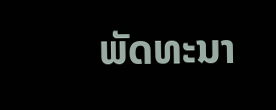ພັດທະນາ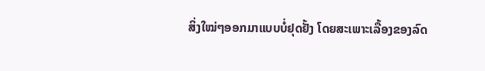ສິ່ງໃໝ່ໆອອກມາແບບບໍ່ຢຸດຢັ້ງ ໂດຍສະເພາະເລື້ອງຂອງລົດ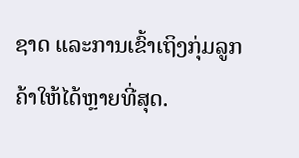ຊາດ ແລະການເຂົ້າເຖິງກຸ່ມລູກຄ້າໃຫ້ໄດ້ຫຼາຍທີ່ສຸດ.